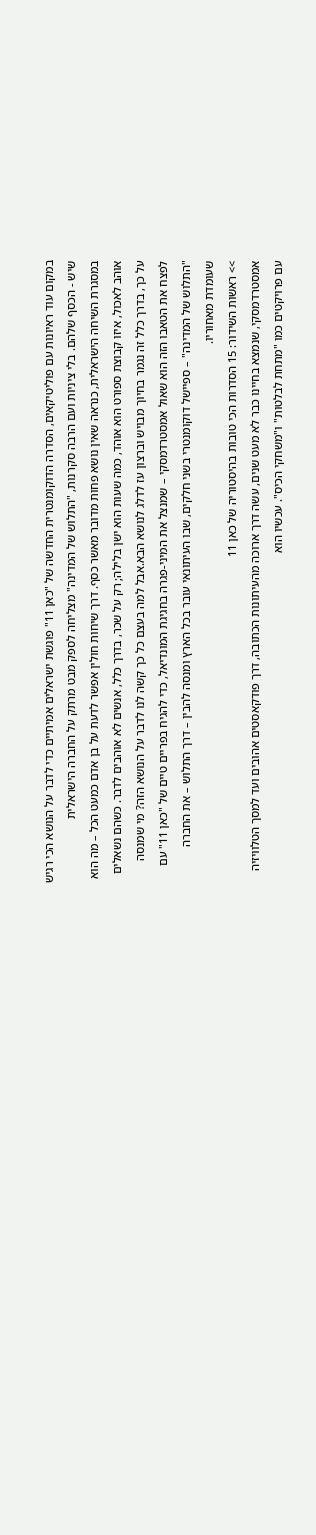במקום עוד ראיונות עם פוליטיקאים, הסדרה הדוקומנטרית החדשה של "כאן 11" פוגשת ישראלים אמיתיים כדי לדבר על הנושא הכי רגיש שיש - הכסף שלהם. בלי ציניות ועם הרבה סקרנות, "התלוש של המדינה" מצליחה לספק מבט מרתק על החברה הישראלית
במסגרת השיחה הישראלית, כנראה שאין נושא פחות מדובר מאשר כסף. דרך שיחות חולין אפשר לדעת על בן אדם כמעט הכל – מה הוא אוהב לאכול, איזו קבוצת ספורט הוא אוהד, כמה שעות הוא ישן בלילה; רק על שכר, בדרך כלל, אנשים לא אוהבים לדבר. כשהם נשאלים על כך, בדרך כלל זה נגמר בחיוך מבויש וברצון עז לדלג לנושא הבא.אבל למה בעצם כל כך קשה לנו לדבר על הנושא הזה? מי שמנסה לפצח את הטאבו הזה הוא שאול אמסטרדמסקי – שמנצל את המיני-פגרה בחגיגת המונדיאל, כדי להגיח בפריים טיים של "כאן 11" עם "התלוש של המדינה" – ספיישל דוקומנטרי בשני חלקים, שבו העיתונאי עובר בכל הארץ ומנסה להבין – דרך התלוש – את החברה שעומדת מאחוריו.
>> ראשות השידור: 15 הסדרות הכי טובות בהיסטוריה של כאן 11
אמסטרדמסקי, שנמצא בחיינו כבר לא מעט שנים, עשה דרך ארוכה מהעיתונות הכתובה, דרך פודקאסטים אהובים ועד למסך הטלוויזיה עם פרויקטים כמו "מתחת לבלטות" ו"משחקי הכיס". עכשיו הוא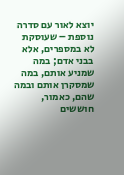יוצא לאור עם סדרה נוספת – שעוסקת לא במספרים, אלא בבני אדם; במה שמניע אותם, במה שמסקרן אותם ובמה שהם, כאמור, חוששים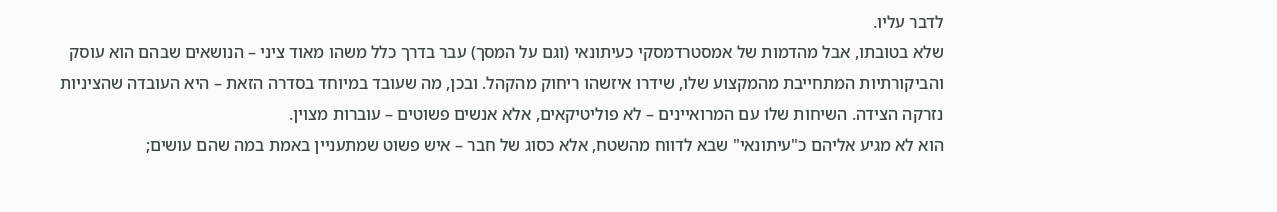לדבר עליו.
שלא בטובתו, אבל מהדמות של אמסטרדמסקי כעיתונאי (וגם על המסך) עבר בדרך כלל משהו מאוד ציני – הנושאים שבהם הוא עוסק והביקורתיות המתחייבת מהמקצוע שלו, שידרו איזשהו ריחוק מהקהל. ובכן, מה שעובד במיוחד בסדרה הזאת – היא העובדה שהציניות נזרקה הצידה. השיחות שלו עם המרואיינים – לא פוליטיקאים, אלא אנשים פשוטים – עוברות מצוין.
הוא לא מגיע אליהם כ"עיתונאי" שבא לדווח מהשטח, אלא כסוג של חבר – איש פשוט שמתעניין באמת במה שהם עושים;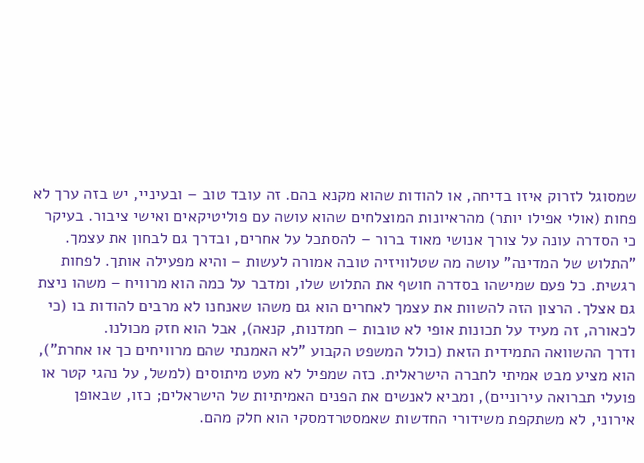שמסוגל לזרוק איזו בדיחה, או להודות שהוא מקנא בהם. זה עובד טוב – ובעיניי, יש בזה ערך לא פחות (אולי אפילו יותר) מהראיונות המוצלחים שהוא עושה עם פוליטיקאים ואישי ציבור. בעיקר כי הסדרה עונה על צורך אנושי מאוד ברור – להסתכל על אחרים, ובדרך גם לבחון את עצמך.
"התלוש של המדינה" עושה מה שטלוויזיה טובה אמורה לעשות – והיא מפעילה אותך. לפחות רגשית. כל פעם שמישהו בסדרה חושף את התלוש שלו, ומדבר על כמה הוא מרוויח – משהו ניצת גם אצלך. הרצון הזה להשוות את עצמך לאחרים הוא גם משהו שאנחנו לא מרבים להודות בו (כי לכאורה, זה מעיד על תכונות אופי לא טובות – חמדנות, קנאה), אבל הוא חזק מכולנו.
ודרך ההשוואה התמידית הזאת (כולל המשפט הקבוע "לא האמנתי שהם מרוויחים כך או אחרת"), הוא מציע מבט אמיתי לחברה הישראלית. כזה שמפיל לא מעט מיתוסים (למשל, על נהגי קטר או פועלי תברואה עירוניים), ומביא לאנשים את הפנים האמיתיות של הישראלים; כזו, שבאופן אירוני, לא משתקפת משידורי החדשות שאמסטרדמסקי הוא חלק מהם.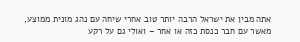אתה מבין את ישראל הרבה יותר טוב אחרי שיחה עם נהג מונית ממוצע, מאשר עם חבר כנסת כזה או אחר – ואולי גם על רקע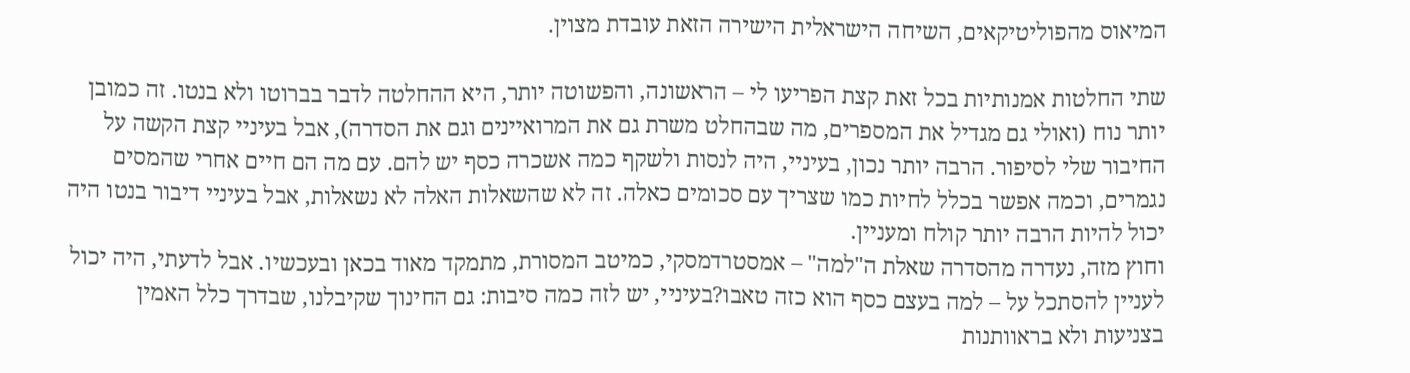המיאוס מהפוליטיקאים, השיחה הישראלית הישירה הזאת עובדת מצוין.

שתי החלטות אמנותיות בכל זאת קצת הפריעו לי – הראשונה, והפשוטה יותר, היא ההחלטה לדבר בברוטו ולא בנטו. זה כמובן יותר נוח (ואולי גם מגדיל את המספרים, מה שבהחלט משרת גם את המרואיינים וגם את הסדרה), אבל בעיניי קצת הקשה על החיבור שלי לסיפור. הרבה יותר נכון, בעיניי, היה לנסות ולשקף כמה אשכרה כסף יש להם. עם מה הם חיים אחרי שהמסים נגמרים, וכמה אפשר בכלל לחיות כמו שצריך עם סכומים כאלה. זה לא שהשאלות האלה לא נשאלות, אבל בעיניי דיבור בנטו היה יכול להיות הרבה יותר קולח ומעניין.
וחוץ מזה, נעדרה מהסדרה שאלת ה"למה" – אמסטרדמסקי, כמיטב המסורת, מתמקד מאוד בכאן ובעכשיו. אבל לדעתי, היה יכול לעניין להסתכל על – למה בעצם כסף הוא כזה טאבו?בעיניי, יש לזה כמה סיבות: גם החינוך שקיבלנו, שבדרך כלל האמין בצניעות ולא בראוותנות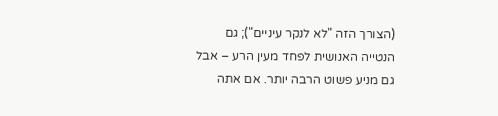(הצורך הזה "לא לנקר עיניים"); גם הנטייה האנושית לפחד מעין הרע – אבל גם מניע פשוט הרבה יותר. אם אתה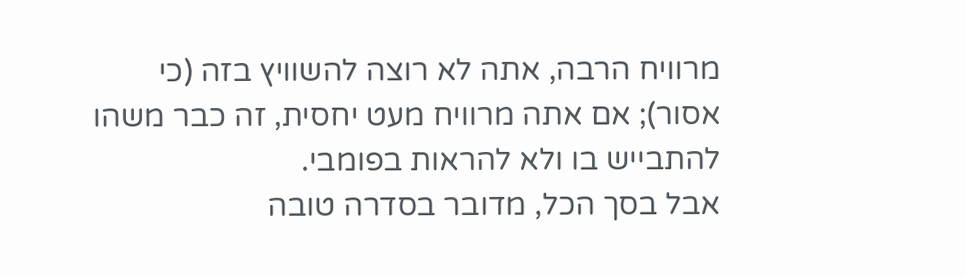מרוויח הרבה, אתה לא רוצה להשוויץ בזה (כי אסור); אם אתה מרוויח מעט יחסית, זה כבר משהו להתבייש בו ולא להראות בפומבי.
אבל בסך הכל, מדובר בסדרה טובה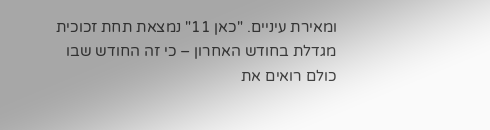ומאירת עיניים. "כאן 11" נמצאת תחת זכוכית מגדלת בחודש האחרון – כי זה החודש שבו כולם רואים את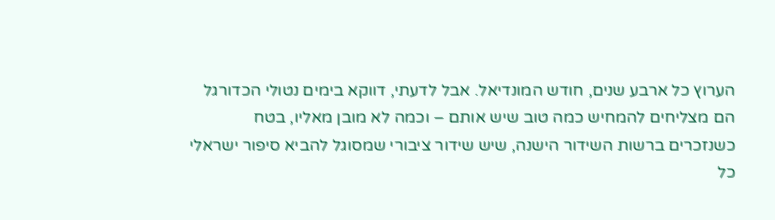הערוץ כל ארבע שנים, חודש המונדיאל. אבל לדעתי, דווקא בימים נטולי הכדורגל הם מצליחים להמחיש כמה טוב שיש אותם – וכמה לא מובן מאליו, בטח כשנזכרים ברשות השידור הישנה, שיש שידור ציבורי שמסוגל להביא סיפור ישראלי כל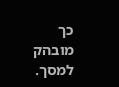כך מובהק למסך.